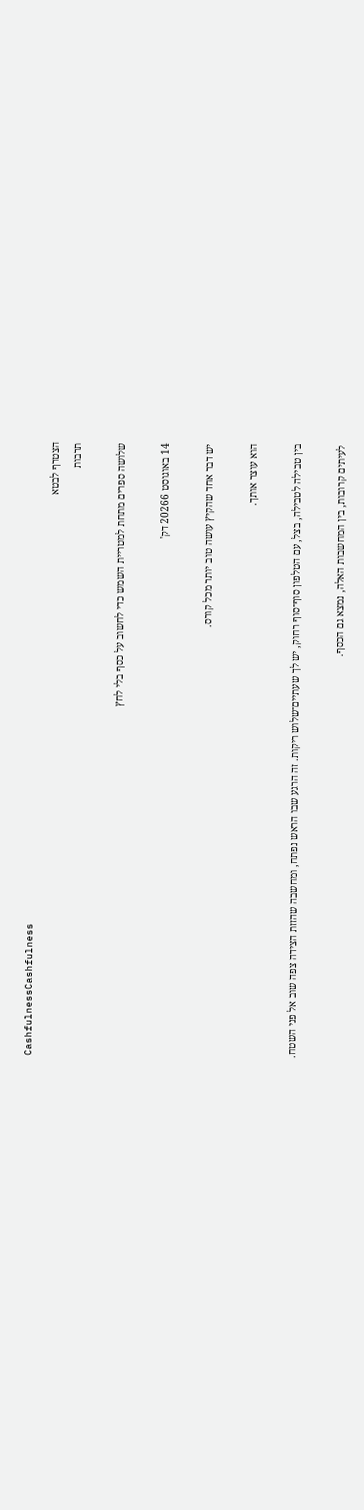CashfulnessCashfulness
הצטרף לבטא
תרבות

שלושה ספרים מתחת למטריית השמש כדי לחשוב על כסף בלי לחץ

14 באוגוסט 20266 דק'

יש דבר אחד שהקיץ עושה טוב יותר מכל קורס.

הוא עוצר אותך.

בין טבילה לטבילה, בצל, עם הטלפון סוף־סוף רחוק, יש לך שעתיים־שלוש ריקות. זה הרגע שבו הראש נפתח, ומחשבה שהזזת הצידה צפה שוב אל פני השטח.

לעיתים קרובות, בין המחשבות האלה, נמצא גם הכסף.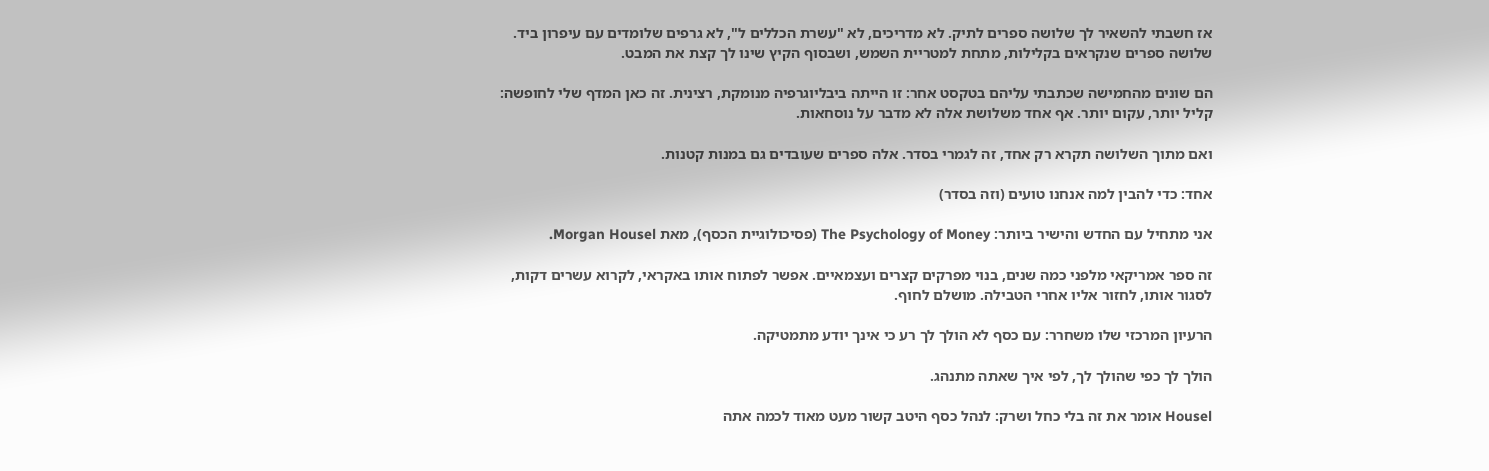אז חשבתי להשאיר לך שלושה ספרים לתיק. לא מדריכים, לא "עשרת הכללים ל", לא גרפים שלומדים עם עיפרון ביד. שלושה ספרים שנקראים בקלילות, מתחת למטריית השמש, ושבסוף הקיץ שינו לך קצת את המבט.

הם שונים מהחמישה שכתבתי עליהם בטקסט אחר: זו הייתה ביבליוגרפיה מנומקת, רצינית. זה כאן המדף שלי לחופשה: קליל יותר, עקום יותר. אף אחד משלושת אלה לא מדבר על נוסחאות.

ואם מתוך השלושה תקרא רק אחד, זה לגמרי בסדר. אלה ספרים שעובדים גם במנות קטנות.

אחד: כדי להבין למה אנחנו טועים (וזה בסדר)

אני מתחיל עם החדש והישיר ביותר: The Psychology of Money (פסיכולוגיית הכסף), מאת Morgan Housel.

זה ספר אמריקאי מלפני כמה שנים, בנוי מפרקים קצרים ועצמאיים. אפשר לפתוח אותו באקראי, לקרוא עשרים דקות, לסגור אותו, לחזור אליו אחרי הטבילה. מושלם לחוף.

הרעיון המרכזי שלו משחרר: עם כסף לא הולך לך רע כי אינך יודע מתמטיקה.

הולך לך כפי שהולך לך, לפי איך שאתה מתנהג.

Housel אומר את זה בלי כחל ושרק: לנהל כסף היטב קשור מעט מאוד לכמה אתה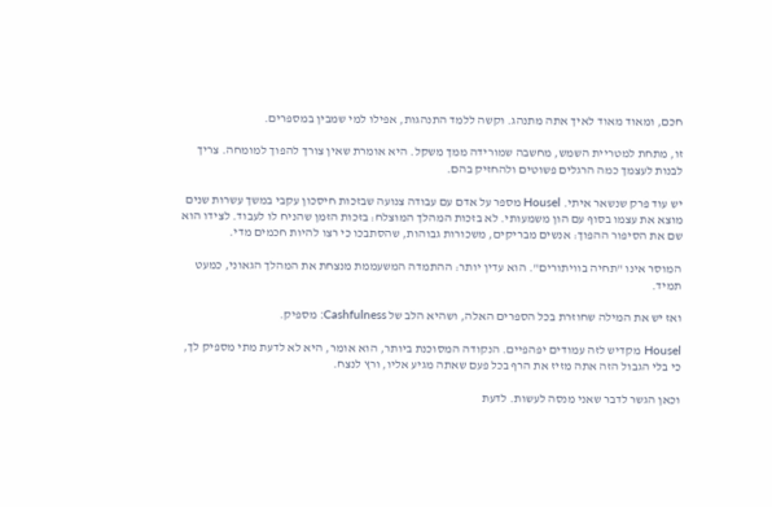חכם, ומאוד מאוד לאיך אתה מתנהג. וקשה ללמד התנהגות, אפילו למי שמבין במספרים.

זו, מתחת למטריית השמש, מחשבה שמורידה ממך משקל. היא אומרת שאין צורך להפוך למומחה. צריך לבנות לעצמך כמה הרגלים פשוטים ולהחזיק בהם.

יש עוד פרק שנשאר איתי. Housel מספר על אדם עם עבודה צנועה שבזכות חיסכון עקבי במשך עשרות שנים מוצא את עצמו בסוף עם הון משמעותי. לא בזכות המהלך המוצלח: בזכות הזמן שהניח לו לעבוד. לצידו הוא שם את הסיפור ההפוך: אנשים מבריקים, משכורות גבוהות, שהסתבכו כי רצו להיות חכמים מדי.

המוסר אינו "תחיה בוויתורים". הוא עדין יותר: ההתמדה המשעממת מנצחת את המהלך הגאוני, כמעט תמיד.

ואז יש את המילה שחוזרת בכל הספרים האלה, ושהיא הלב של Cashfulness: מספיק.

Housel מקדיש לזה עמודים יפהפיים. הנקודה המסוכנת ביותר, הוא אומר, היא לא לדעת מתי מספיק לך, כי בלי הגבול הזה אתה מזיז את הרף בכל פעם שאתה מגיע אליו, ורץ לנצח.

וכאן הגשר לדבר שאני מנסה לעשות. לדעת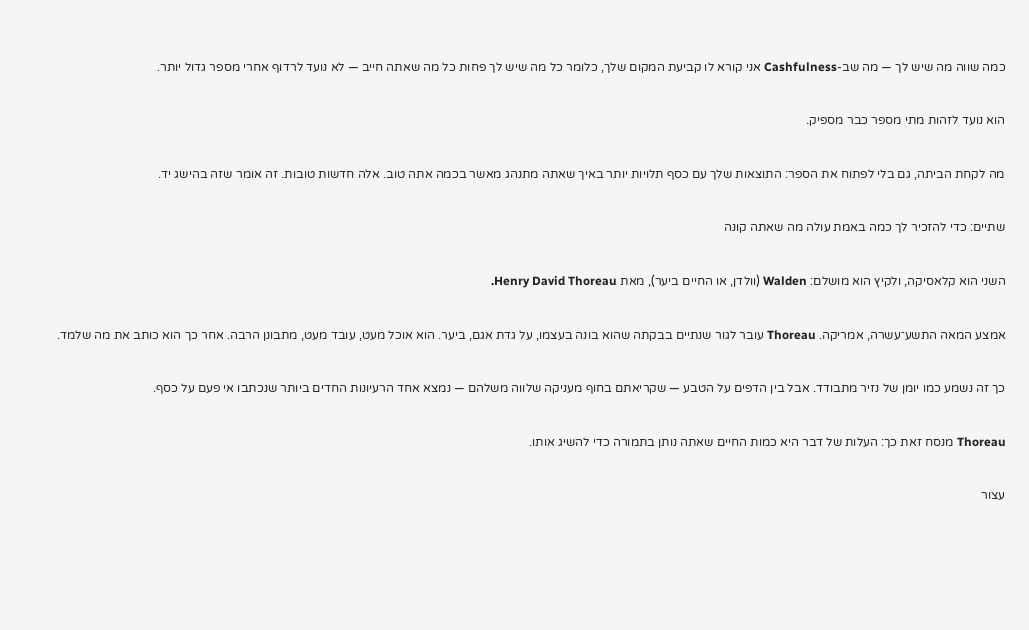כמה שווה מה שיש לך — מה שב-Cashfulness אני קורא לו קביעת המקום שלך, כלומר כל מה שיש לך פחות כל מה שאתה חייב — לא נועד לרדוף אחרי מספר גדול יותר.

הוא נועד לזהות מתי מספר כבר מספיק.

מה לקחת הביתה, גם בלי לפתוח את הספר: התוצאות שלך עם כסף תלויות יותר באיך שאתה מתנהג מאשר בכמה אתה טוב. אלה חדשות טובות. זה אומר שזה בהישג יד.

שתיים: כדי להזכיר לך כמה באמת עולה מה שאתה קונה

השני הוא קלאסיקה, ולקיץ הוא מושלם: Walden (וולדן, או החיים ביער), מאת Henry David Thoreau.

אמצע המאה התשע־עשרה, אמריקה. Thoreau עובר לגור שנתיים בבקתה שהוא בונה בעצמו, על גדת אגם, ביער. הוא אוכל מעט, עובד מעט, מתבונן הרבה. אחר כך הוא כותב את מה שלמד.

כך זה נשמע כמו יומן של נזיר מתבודד. אבל בין הדפים על הטבע — שקריאתם בחוף מעניקה שלווה משלהם — נמצא אחד הרעיונות החדים ביותר שנכתבו אי פעם על כסף.

Thoreau מנסח זאת כך: העלות של דבר היא כמות החיים שאתה נותן בתמורה כדי להשיג אותו.

עצור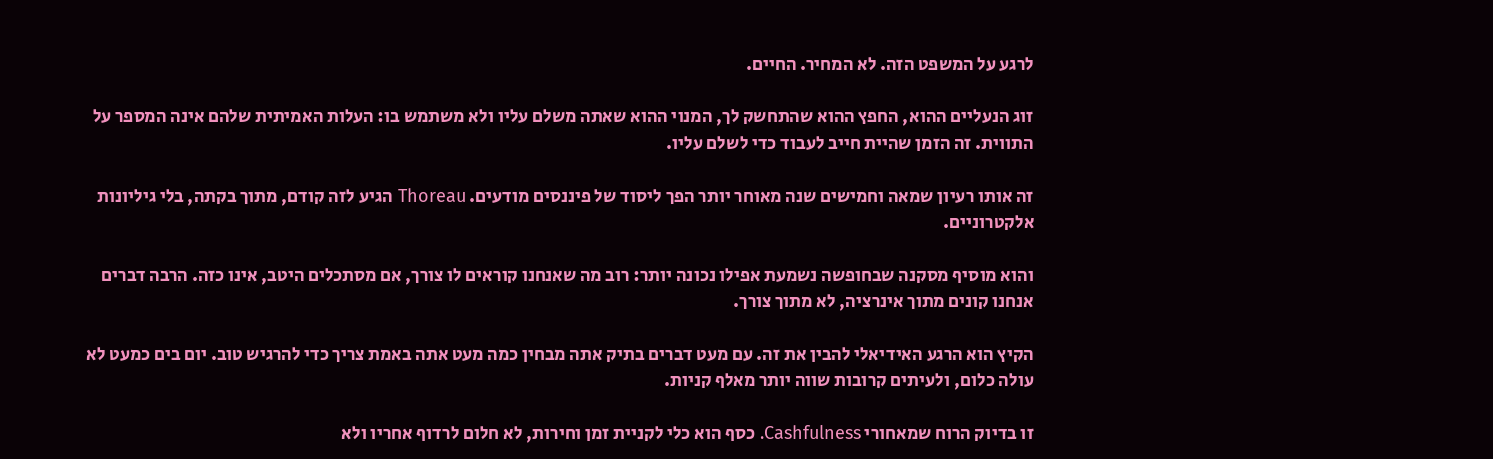לרגע על המשפט הזה. לא המחיר. החיים.

זוג הנעליים ההוא, החפץ ההוא שהתחשק לך, המנוי ההוא שאתה משלם עליו ולא משתמש בו: העלות האמיתית שלהם אינה המספר על התווית. זה הזמן שהיית חייב לעבוד כדי לשלם עליו.

זה אותו רעיון שמאה וחמישים שנה מאוחר יותר הפך ליסוד של פיננסים מודעים. Thoreau הגיע לזה קודם, מתוך בקתה, בלי גיליונות אלקטרוניים.

והוא מוסיף מסקנה שבחופשה נשמעת אפילו נכונה יותר: רוב מה שאנחנו קוראים לו צורך, אם מסתכלים היטב, אינו כזה. הרבה דברים אנחנו קונים מתוך אינרציה, לא מתוך צורך.

הקיץ הוא הרגע האידיאלי להבין את זה. עם מעט דברים בתיק אתה מבחין כמה מעט אתה באמת צריך כדי להרגיש טוב. יום בים כמעט לא עולה כלום, ולעיתים קרובות שווה יותר מאלף קניות.

זו בדיוק הרוח שמאחורי Cashfulness. כסף הוא כלי לקניית זמן וחירות, לא חלום לרדוף אחריו ולא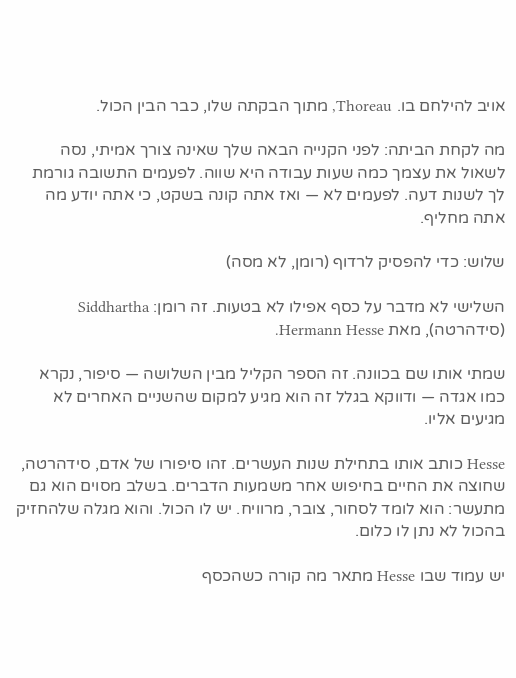אויב להילחם בו. Thoreau, מתוך הבקתה שלו, כבר הבין הכול.

מה לקחת הביתה: לפני הקנייה הבאה שלך שאינה צורך אמיתי, נסה לשאול את עצמך כמה שעות עבודה היא שווה. לפעמים התשובה גורמת לך לשנות דעה. לפעמים לא — ואז אתה קונה בשקט, כי אתה יודע מה אתה מחליף.

שלוש: כדי להפסיק לרדוף (רומן, לא מסה)

השלישי לא מדבר על כסף אפילו לא בטעות. זה רומן: Siddhartha (סידהרטה), מאת Hermann Hesse.

שמתי אותו שם בכוונה. זה הספר הקליל מבין השלושה — סיפור, נקרא כמו אגדה — ודווקא בגלל זה הוא מגיע למקום שהשניים האחרים לא מגיעים אליו.

Hesse כותב אותו בתחילת שנות העשרים. זהו סיפורו של אדם, סידהרטה, שחוצה את החיים בחיפוש אחר משמעות הדברים. בשלב מסוים הוא גם מתעשר: הוא לומד לסחור, צובר, מרוויח. יש לו הכול. והוא מגלה שלהחזיק בהכול לא נתן לו כלום.

יש עמוד שבו Hesse מתאר מה קורה כשהכסף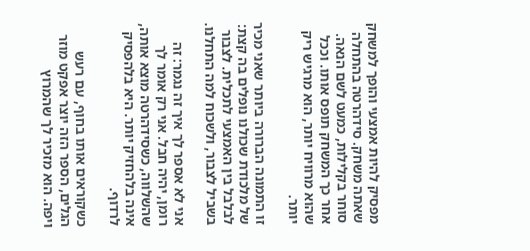מפסיק להיות אמצעי והופך למשחק שאתה משחק. סידהרטה בהתחלה סוחר בקלילות, כמעט לשם הנאה. אחר כך המשחק תופס אותו. וככל שהוא מרוויח יותר, הוא מרגיש ריק יותר.

זו התמונה הברורה ביותר שאני מכיר של מלכודת שכולנו נופלים בה קצת: לבלבל בין האמצעי לתכלית. לצבור בשביל לצבור, ולשכוח למה התחלנו.

אני לא אספר לך איך זה נגמר: זה רומן, יהיה חבל. אני רק אומר לך שהשלווה, כשסידהרטה מוצא אותה, אינה בלהחזיק יותר. היא בלהפסיק לרדוף.

כשקוראים אותו בחוף, עם רעש הגלים, הספר הזה יוצר אפקט מוזר ויפה. הוא מזכיר לך שהמרוץ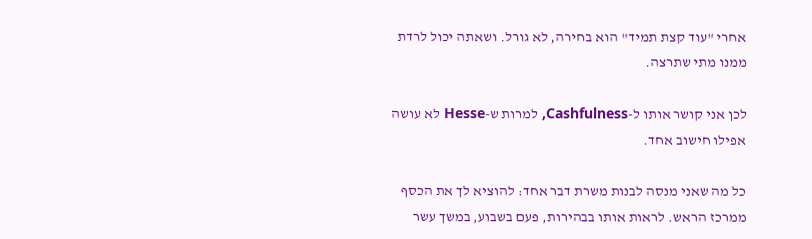אחרי "עוד קצת תמיד" הוא בחירה, לא גורל. ושאתה יכול לרדת ממנו מתי שתרצה.

לכן אני קושר אותו ל-Cashfulness, למרות ש-Hesse לא עושה אפילו חישוב אחד.

כל מה שאני מנסה לבנות משרת דבר אחד: להוציא לך את הכסף ממרכז הראש. לראות אותו בבהירות, פעם בשבוע, במשך עשר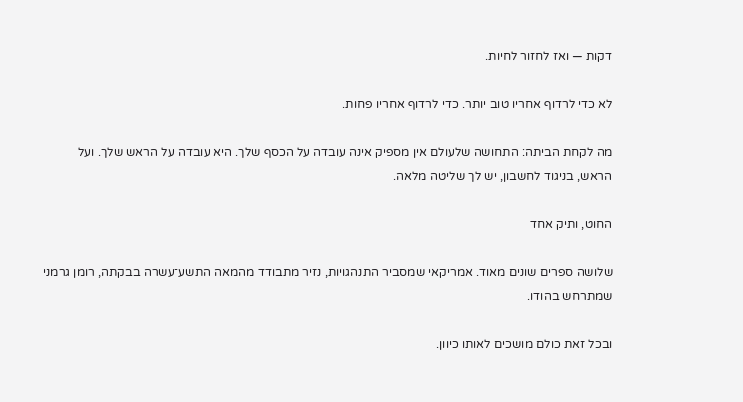דקות — ואז לחזור לחיות.

לא כדי לרדוף אחריו טוב יותר. כדי לרדוף אחריו פחות.

מה לקחת הביתה: התחושה שלעולם אין מספיק אינה עובדה על הכסף שלך. היא עובדה על הראש שלך. ועל הראש, בניגוד לחשבון, יש לך שליטה מלאה.

החוט, ותיק אחד

שלושה ספרים שונים מאוד. אמריקאי שמסביר התנהגויות, נזיר מתבודד מהמאה התשע־עשרה בבקתה, רומן גרמני שמתרחש בהודו.

ובכל זאת כולם מושכים לאותו כיוון.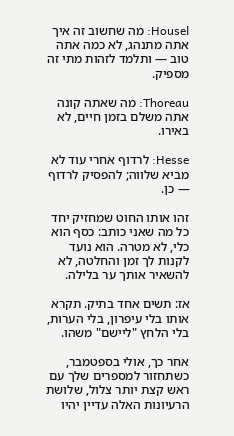Housel: מה שחשוב זה איך אתה מתנהג, לא כמה אתה טוב — ותלמד לזהות מתי זה מספיק.

Thoreau: מה שאתה קונה אתה משלם בזמן חיים, לא באירו.

Hesse: לרדוף אחרי עוד לא מביא שלווה; להפסיק לרדוף — כן.

זהו אותו החוט שמחזיק יחד כל מה שאני כותב: כסף הוא כלי, לא מטרה. הוא נועד לקנות לך זמן והחלטה, לא להשאיר אותך ער בלילה.

אז: תשים אחד בתיק. תקרא אותו בלי עיפרון, בלי הערות, בלי הלחץ "ליישם" משהו.

אחר כך, אולי בספטמבר, כשתחזור למספרים שלך עם ראש קצת יותר צלול, שלושת הרעיונות האלה עדיין יהיו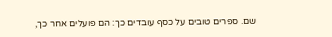שם. ספרים טובים על כסף עובדים כך: הם פועלים אחר כך,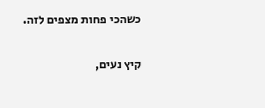כשהכי פחות מצפים לזה.

קיץ נעים,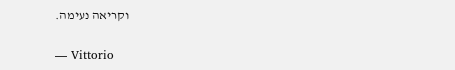וקריאה נעימה.

— Vittorio